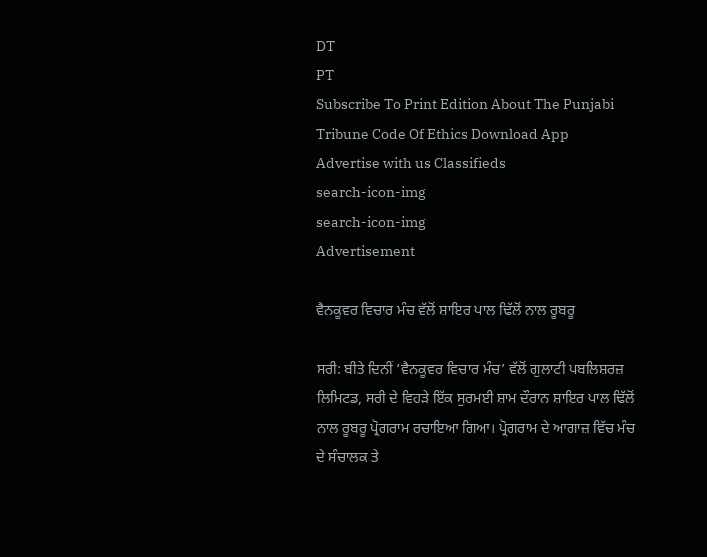DT
PT
Subscribe To Print Edition About The Punjabi Tribune Code Of Ethics Download App Advertise with us Classifieds
search-icon-img
search-icon-img
Advertisement

ਵੈਨਕੂਵਰ ਵਿਚਾਰ ਮੰਚ ਵੱਲੋਂ ਸ਼ਾਇਰ ਪਾਲ ਢਿੱਲੋਂ ਨਾਲ ਰੂਬਰੂ

ਸਰੀ: ਬੀਤੇ ਦਿਨੀਂ ‘ਵੈਨਕੂਵਰ ਵਿਚਾਰ ਮੰਚ’ ਵੱਲੋਂ ਗੁਲਾਟੀ ਪਬਲਿਸ਼ਰਜ਼ ਲਿਮਿਟਡ, ਸਰੀ ਦੇ ਵਿਹੜੇ ਇੱਕ ਸੁਰਮਈ ਸ਼ਾਮ ਦੌਰਾਨ ਸ਼ਾਇਰ ਪਾਲ ਢਿੱਲੋਂ ਨਾਲ ਰੂਬਰੂ ਪ੍ਰੋਗਰਾਮ ਰਚਾਇਆ ਗਿਆ। ਪ੍ਰੋਗਰਾਮ ਦੇ ਆਗਾਜ਼ ਵਿੱਚ ਮੰਚ ਦੇ ਸੰਚਾਲਕ ਤੇ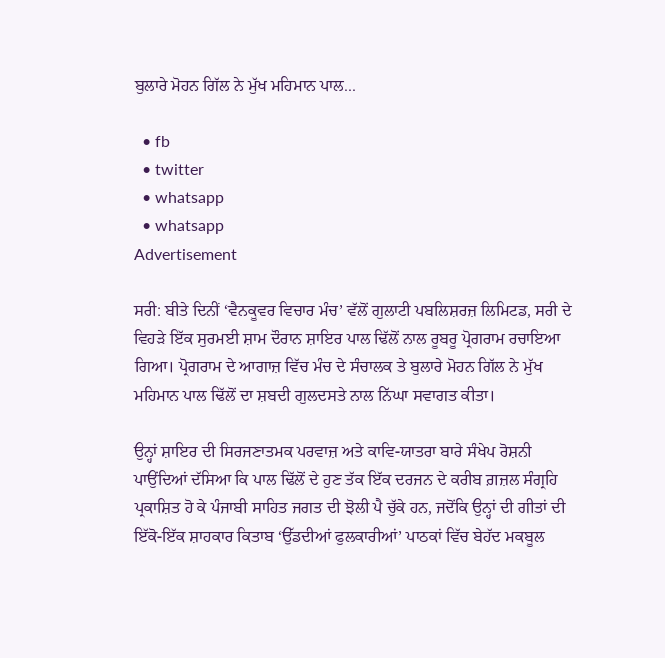ਬੁਲਾਰੇ ਮੋਹਨ ਗਿੱਲ ਨੇ ਮੁੱਖ ਮਹਿਮਾਨ ਪਾਲ...

  • fb
  • twitter
  • whatsapp
  • whatsapp
Advertisement

ਸਰੀ: ਬੀਤੇ ਦਿਨੀਂ ‘ਵੈਨਕੂਵਰ ਵਿਚਾਰ ਮੰਚ’ ਵੱਲੋਂ ਗੁਲਾਟੀ ਪਬਲਿਸ਼ਰਜ਼ ਲਿਮਿਟਡ, ਸਰੀ ਦੇ ਵਿਹੜੇ ਇੱਕ ਸੁਰਮਈ ਸ਼ਾਮ ਦੌਰਾਨ ਸ਼ਾਇਰ ਪਾਲ ਢਿੱਲੋਂ ਨਾਲ ਰੂਬਰੂ ਪ੍ਰੋਗਰਾਮ ਰਚਾਇਆ ਗਿਆ। ਪ੍ਰੋਗਰਾਮ ਦੇ ਆਗਾਜ਼ ਵਿੱਚ ਮੰਚ ਦੇ ਸੰਚਾਲਕ ਤੇ ਬੁਲਾਰੇ ਮੋਹਨ ਗਿੱਲ ਨੇ ਮੁੱਖ ਮਹਿਮਾਨ ਪਾਲ ਢਿੱਲੋਂ ਦਾ ਸ਼ਬਦੀ ਗੁਲਦਸਤੇ ਨਾਲ ਨਿੱਘਾ ਸਵਾਗਤ ਕੀਤਾ।

ਉਨ੍ਹਾਂ ਸ਼ਾਇਰ ਦੀ ਸਿਰਜਣਾਤਮਕ ਪਰਵਾਜ਼ ਅਤੇ ਕਾਵਿ-ਯਾਤਰਾ ਬਾਰੇ ਸੰਖੇਪ ਰੋਸ਼ਨੀ ਪਾਉਂਦਿਆਂ ਦੱਸਿਆ ਕਿ ਪਾਲ ਢਿੱਲੋਂ ਦੇ ਹੁਣ ਤੱਕ ਇੱਕ ਦਰਜਨ ਦੇ ਕਰੀਬ ਗ਼ਜ਼ਲ ਸੰਗ੍ਰਹਿ ਪ੍ਰਕਾਸ਼ਿਤ ਹੋ ਕੇ ਪੰਜਾਬੀ ਸਾਹਿਤ ਜਗਤ ਦੀ ਝੋਲੀ ਪੈ ਚੁੱਕੇ ਹਨ, ਜਦੋਂਕਿ ਉਨ੍ਹਾਂ ਦੀ ਗੀਤਾਂ ਦੀ ਇੱਕੋ-ਇੱਕ ਸ਼ਾਹਕਾਰ ਕਿਤਾਬ ‘ਉੱਡਦੀਆਂ ਫੁਲਕਾਰੀਆਂ’ ਪਾਠਕਾਂ ਵਿੱਚ ਬੇਹੱਦ ਮਕਬੂਲ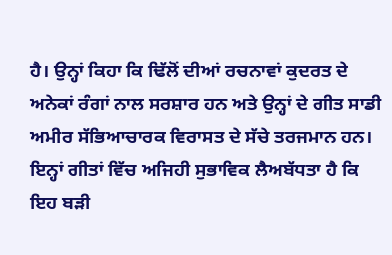ਹੈ। ਉਨ੍ਹਾਂ ਕਿਹਾ ਕਿ ਢਿੱਲੋਂ ਦੀਆਂ ਰਚਨਾਵਾਂ ਕੁਦਰਤ ਦੇ ਅਨੇਕਾਂ ਰੰਗਾਂ ਨਾਲ ਸਰਸ਼ਾਰ ਹਨ ਅਤੇ ਉਨ੍ਹਾਂ ਦੇ ਗੀਤ ਸਾਡੀ ਅਮੀਰ ਸੱਭਿਆਚਾਰਕ ਵਿਰਾਸਤ ਦੇ ਸੱਚੇ ਤਰਜਮਾਨ ਹਨ। ਇਨ੍ਹਾਂ ਗੀਤਾਂ ਵਿੱਚ ਅਜਿਹੀ ਸੁਭਾਵਿਕ ਲੈਅਬੱਧਤਾ ਹੈ ਕਿ ਇਹ ਬੜੀ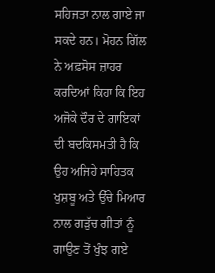ਸਹਿਜਤਾ ਨਾਲ ਗਾਏ ਜਾ ਸਕਦੇ ਹਨ। ਮੋਹਨ ਗਿੱਲ ਨੇ ਅਫ਼ਸੋਸ ਜ਼ਾਹਰ ਕਰਦਿਆਂ ਕਿਹਾ ਕਿ ਇਹ ਅਜੋਕੇ ਦੌਰ ਦੇ ਗਾਇਕਾਂ ਦੀ ਬਦਕਿਸਮਤੀ ਹੈ ਕਿ ਉਹ ਅਜਿਹੇ ਸਾਹਿਤਕ ਖੁਸ਼ਬੂ ਅਤੇ ਉੱਚੇ ਮਿਆਰ ਨਾਲ ਗੜੁੱਚ ਗੀਤਾਂ ਨੂੰ ਗਾਉਣ ਤੋਂ ਖੁੰਝ ਗਏ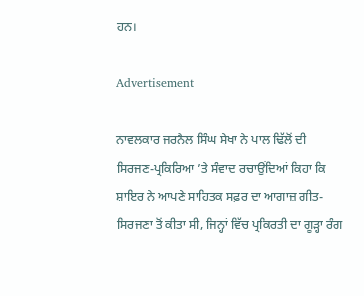ਹਨ।

Advertisement

ਨਾਵਲਕਾਰ ਜਰਨੈਲ ਸਿੰਘ ਸੇਖਾ ਨੇ ਪਾਲ ਢਿੱਲੋਂ ਦੀ ਸਿਰਜਣ-ਪ੍ਰਕਿਰਿਆ ’ਤੇ ਸੰਵਾਦ ਰਚਾਉਂਦਿਆਂ ਕਿਹਾ ਕਿ ਸ਼ਾਇਰ ਨੇ ਆਪਣੇ ਸਾਹਿਤਕ ਸਫ਼ਰ ਦਾ ਆਗਾਜ਼ ਗੀਤ-ਸਿਰਜਣਾ ਤੋਂ ਕੀਤਾ ਸੀ, ਜਿਨ੍ਹਾਂ ਵਿੱਚ ਪ੍ਰਕਿਰਤੀ ਦਾ ਗੂੜ੍ਹਾ ਰੰਗ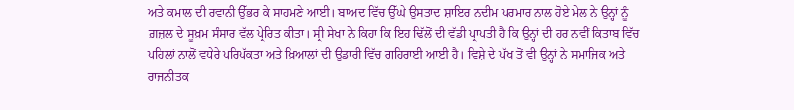ਅਤੇ ਕਮਾਲ ਦੀ ਰਵਾਨੀ ਉੱਭਰ ਕੇ ਸਾਹਮਣੇ ਆਈ। ਬਾਅਦ ਵਿੱਚ ਉੱਘੇ ਉਸਤਾਦ ਸ਼ਾਇਰ ਨਦੀਮ ਪਰਮਾਰ ਨਾਲ ਹੋਏ ਮੇਲ ਨੇ ਉਨ੍ਹਾਂ ਨੂੰ ਗ਼ਜ਼ਲ ਦੇ ਸੂਖ਼ਮ ਸੰਸਾਰ ਵੱਲ ਪ੍ਰੇਰਿਤ ਕੀਤਾ। ਸ੍ਰੀ ਸੇਖਾ ਨੇ ਕਿਹਾ ਕਿ ਇਹ ਢਿੱਲੋਂ ਦੀ ਵੱਡੀ ਪ੍ਰਾਪਤੀ ਹੈ ਕਿ ਉਨ੍ਹਾਂ ਦੀ ਹਰ ਨਵੀਂ ਕਿਤਾਬ ਵਿੱਚ ਪਹਿਲਾਂ ਨਾਲੋਂ ਵਧੇਰੇ ਪਰਿਪੱਕਤਾ ਅਤੇ ਖ਼ਿਆਲਾਂ ਦੀ ਉਡਾਰੀ ਵਿੱਚ ਗਹਿਰਾਈ ਆਈ ਹੈ। ਵਿਸ਼ੇ ਦੇ ਪੱਖ ਤੋਂ ਵੀ ਉਨ੍ਹਾਂ ਨੇ ਸਮਾਜਿਕ ਅਤੇ ਰਾਜਨੀਤਕ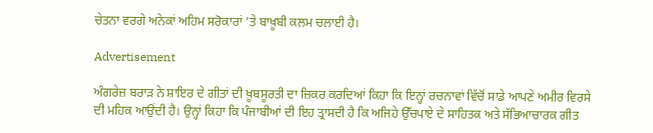ਚੇਤਨਾ ਵਰਗੇ ਅਨੇਕਾਂ ਅਹਿਮ ਸਰੋਕਾਰਾਂ ’ਤੇ ਬਾਖ਼ੂਬੀ ਕਲਮ ਚਲਾਈ ਹੈ।

Advertisement

ਅੰਗਰੇਜ਼ ਬਰਾੜ ਨੇ ਸ਼ਾਇਰ ਦੇ ਗੀਤਾਂ ਦੀ ਖ਼ੂਬਸੂਰਤੀ ਦਾ ਜ਼ਿਕਰ ਕਰਦਿਆਂ ਕਿਹਾ ਕਿ ਇਨ੍ਹਾਂ ਰਚਨਾਵਾਂ ਵਿੱਚੋਂ ਸਾਡੇ ਆਪਣੇ ਅਮੀਰ ਵਿਰਸੇ ਦੀ ਮਹਿਕ ਆਉਂਦੀ ਹੈ। ਉਨ੍ਹਾਂ ਕਿਹਾ ਕਿ ਪੰਜਾਬੀਆਂ ਦੀ ਇਹ ਤ੍ਰਾਸਦੀ ਹੈ ਕਿ ਅਜਿਹੇ ਉੱਚਪਾਏ ਦੇ ਸਾਹਿਤਕ ਅਤੇ ਸੱਭਿਆਚਾਰਕ ਗੀਤ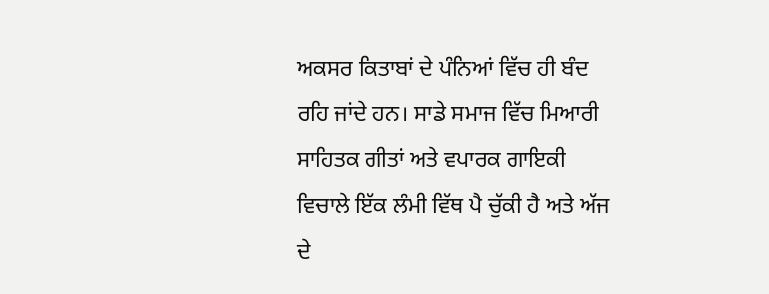ਅਕਸਰ ਕਿਤਾਬਾਂ ਦੇ ਪੰਨਿਆਂ ਵਿੱਚ ਹੀ ਬੰਦ ਰਹਿ ਜਾਂਦੇ ਹਨ। ਸਾਡੇ ਸਮਾਜ ਵਿੱਚ ਮਿਆਰੀ ਸਾਹਿਤਕ ਗੀਤਾਂ ਅਤੇ ਵਪਾਰਕ ਗਾਇਕੀ ਵਿਚਾਲੇ ਇੱਕ ਲੰਮੀ ਵਿੱਥ ਪੈ ਚੁੱਕੀ ਹੈ ਅਤੇ ਅੱਜ ਦੇ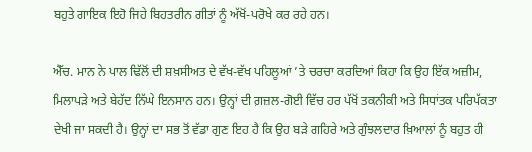ਬਹੁਤੇ ਗਾਇਕ ਇਹੋ ਜਿਹੇ ਬਿਹਤਰੀਨ ਗੀਤਾਂ ਨੂੰ ਅੱਖੋਂ-ਪਰੋਖੇ ਕਰ ਰਹੇ ਹਨ।

ਐੱਚ. ਮਾਨ ਨੇ ਪਾਲ ਢਿੱਲੋਂ ਦੀ ਸ਼ਖ਼ਸੀਅਤ ਦੇ ਵੱਖ-ਵੱਖ ਪਹਿਲੂਆਂ ’ਤੇ ਚਰਚਾ ਕਰਦਿਆਂ ਕਿਹਾ ਕਿ ਉਹ ਇੱਕ ਅਜ਼ੀਮ, ਮਿਲਾਪੜੇ ਅਤੇ ਬੇਹੱਦ ਨਿੱਘੇ ਇਨਸਾਨ ਹਨ। ਉਨ੍ਹਾਂ ਦੀ ਗ਼ਜ਼ਲ-ਗੋਈ ਵਿੱਚ ਹਰ ਪੱਖੋਂ ਤਕਨੀਕੀ ਅਤੇ ਸਿਧਾਂਤਕ ਪਰਿਪੱਕਤਾ ਦੇਖੀ ਜਾ ਸਕਦੀ ਹੈ। ਉਨ੍ਹਾਂ ਦਾ ਸਭ ਤੋਂ ਵੱਡਾ ਗੁਣ ਇਹ ਹੈ ਕਿ ਉਹ ਬੜੇ ਗਹਿਰੇ ਅਤੇ ਗੁੰਝਲਦਾਰ ਖ਼ਿਆਲਾਂ ਨੂੰ ਬਹੁਤ ਹੀ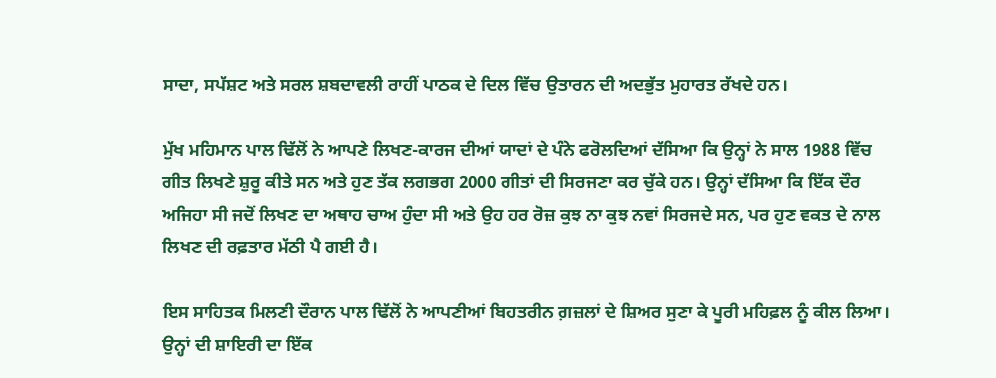ਸਾਦਾ, ਸਪੱਸ਼ਟ ਅਤੇ ਸਰਲ ਸ਼ਬਦਾਵਲੀ ਰਾਹੀਂ ਪਾਠਕ ਦੇ ਦਿਲ ਵਿੱਚ ਉਤਾਰਨ ਦੀ ਅਦਭੁੱਤ ਮੁਹਾਰਤ ਰੱਖਦੇ ਹਨ।

ਮੁੱਖ ਮਹਿਮਾਨ ਪਾਲ ਢਿੱਲੋਂ ਨੇ ਆਪਣੇ ਲਿਖਣ-ਕਾਰਜ ਦੀਆਂ ਯਾਦਾਂ ਦੇ ਪੰਨੇ ਫਰੋਲਦਿਆਂ ਦੱਸਿਆ ਕਿ ਉਨ੍ਹਾਂ ਨੇ ਸਾਲ 1988 ਵਿੱਚ ਗੀਤ ਲਿਖਣੇ ਸ਼ੁਰੂ ਕੀਤੇ ਸਨ ਅਤੇ ਹੁਣ ਤੱਕ ਲਗਭਗ 2000 ਗੀਤਾਂ ਦੀ ਸਿਰਜਣਾ ਕਰ ਚੁੱਕੇ ਹਨ। ਉਨ੍ਹਾਂ ਦੱਸਿਆ ਕਿ ਇੱਕ ਦੌਰ ਅਜਿਹਾ ਸੀ ਜਦੋਂ ਲਿਖਣ ਦਾ ਅਥਾਹ ਚਾਅ ਹੁੰਦਾ ਸੀ ਅਤੇ ਉਹ ਹਰ ਰੋਜ਼ ਕੁਝ ਨਾ ਕੁਝ ਨਵਾਂ ਸਿਰਜਦੇ ਸਨ, ਪਰ ਹੁਣ ਵਕਤ ਦੇ ਨਾਲ ਲਿਖਣ ਦੀ ਰਫ਼ਤਾਰ ਮੱਠੀ ਪੈ ਗਈ ਹੈ।

ਇਸ ਸਾਹਿਤਕ ਮਿਲਣੀ ਦੌਰਾਨ ਪਾਲ ਢਿੱਲੋਂ ਨੇ ਆਪਣੀਆਂ ਬਿਹਤਰੀਨ ਗ਼ਜ਼ਲਾਂ ਦੇ ਸ਼ਿਅਰ ਸੁਣਾ ਕੇ ਪੂਰੀ ਮਹਿਫ਼ਲ ਨੂੰ ਕੀਲ ਲਿਆ। ਉਨ੍ਹਾਂ ਦੀ ਸ਼ਾਇਰੀ ਦਾ ਇੱਕ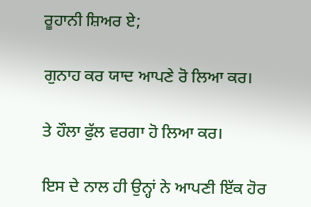ਰੂਹਾਨੀ ਸ਼ਿਅਰ ਏ;

ਗੁਨਾਹ ਕਰ ਯਾਦ ਆਪਣੇ ਰੋ ਲਿਆ ਕਰ।

ਤੇ ਹੌਲਾ ਫੁੱਲ ਵਰਗਾ ਹੋ ਲਿਆ ਕਰ।

ਇਸ ਦੇ ਨਾਲ ਹੀ ਉਨ੍ਹਾਂ ਨੇ ਆਪਣੀ ਇੱਕ ਹੋਰ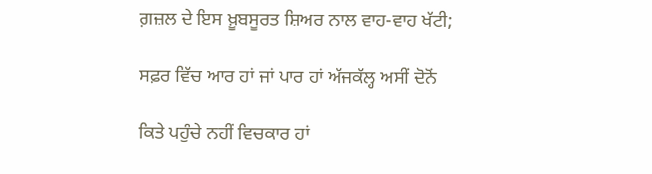ਗ਼ਜ਼ਲ ਦੇ ਇਸ ਖ਼ੂਬਸੂਰਤ ਸ਼ਿਅਰ ਨਾਲ ਵਾਹ-ਵਾਹ ਖੱਟੀ;

ਸਫ਼ਰ ਵਿੱਚ ਆਰ ਹਾਂ ਜਾਂ ਪਾਰ ਹਾਂ ਅੱਜਕੱਲ੍ਹ ਅਸੀਂ ਦੋਨੋਂ

ਕਿਤੇ ਪਹੁੰਚੇ ਨਹੀਂ ਵਿਚਕਾਰ ਹਾਂ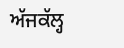ਅੱਜਕੱਲ੍ਹ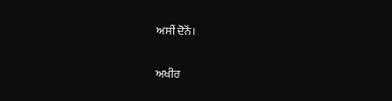ਅਸੀਂ ਦੋਨੋਂ।

ਅਖੀਰ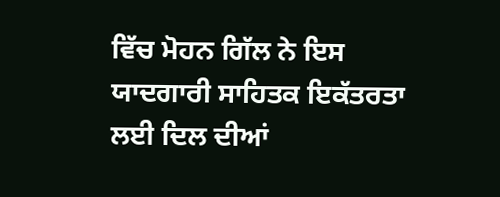ਵਿੱਚ ਮੋਹਨ ਗਿੱਲ ਨੇ ਇਸ ਯਾਦਗਾਰੀ ਸਾਹਿਤਕ ਇਕੱਤਰਤਾ ਲਈ ਦਿਲ ਦੀਆਂ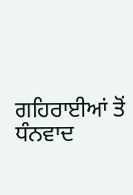ਗਹਿਰਾਈਆਂ ਤੋਂ ਧੰਨਵਾਦ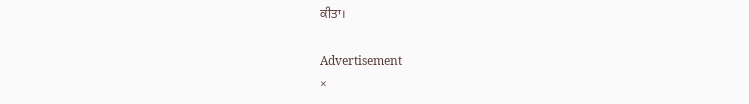ਕੀਤਾ।

Advertisement
×